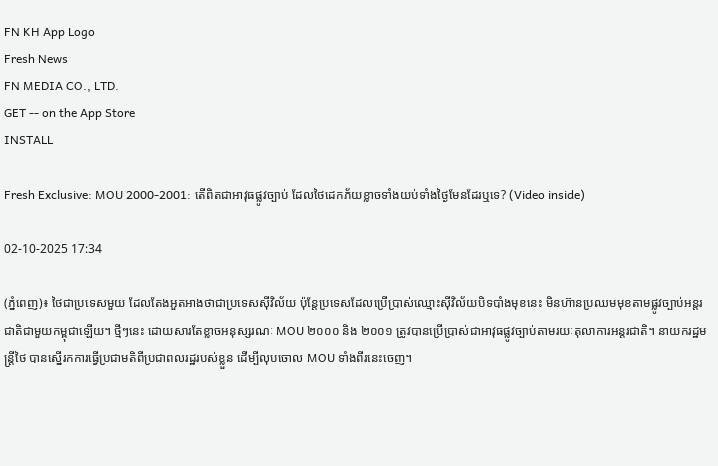FN KH App Logo
Fresh News
FN MEDIA CO., LTD.
GET -- on the App Store
INSTALL

Fresh Exclusive: MOU 2000-2001: តើពិតជាអាវុធផ្លូវច្បាប់ ដែលថៃដេកភ័យខ្លាចទាំងយប់ទាំងថ្ងៃមែនដែរឬទេ? (Video inside)

02-10-2025 17:34

(ភ្នំពេញ)៖ ថៃជាប្រទេសមួយ ដែលតែងអួតអាងថាជាប្រទេសស៊ីវិល័យ ប៉ុន្តែប្រទេសដែលប្រើប្រាស់ឈ្មោះស៊ីវិល័យបិទបាំងមុខនេះ មិនហ៊ានប្រឈមមុខតាមផ្លូវច្បាប់អន្តរជាតិជាមួយកម្ពុជាឡើយ។ ថ្មីៗនេះ ដោយសារតែខ្លាចអនុស្សរណៈ MOU ២០០០ និង ២០០១ ត្រូវបានប្រើប្រាស់ជាអាវុធផ្លូវច្បាប់តាមរយៈតុលាការអន្តរជាតិ។ នាយករដ្ឋមន្ត្រីថៃ បានស្នើរកការធ្វើប្រជាមតិពីប្រជាពលរដ្ឋរបស់ខ្លួន ដើម្បីលុបចោល MOU ទាំងពីរនេះចេញ។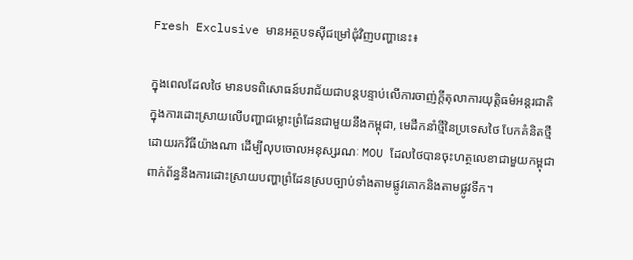Fresh Exclusive មានអត្ថបទស៊ីជម្រៅជុំវិញបញ្ហានេះ៖

ក្នុងពេលដែលថៃ មានបទពិសោធន៍បរាជ័យជាបន្តបន្ទាប់លើការចាញ់ក្តីតុលាការយុត្តិធម៌អន្តរជាតិ ក្នុងការដោះស្រាយលើបញ្ហាជម្លោះព្រំដែនជាមួយនឹងកម្ពុជា, មេដឹកនាំថ្មីនៃប្រទេសថៃ បែកគំនិតថ្មីដោយរកវិធីយ៉ាងណា ដើម្បីលុបចោលអនុស្សរណៈ MOU ដែលថៃបានចុះហត្ថលេខាជាមួយកម្ពុជា ពាក់ព័ន្ធនឹងការដោះស្រាយបញ្ហាព្រំដែនស្របច្បាប់ទាំងតាមផ្លូវគោកនិងតាមផ្លូវទឹក។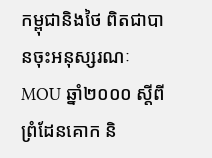កម្ពុជានិងថៃ ពិតជាបានចុះអនុស្សរណៈ MOU ឆ្នាំ២០០០ ស្តីពីព្រំដែនគោក និ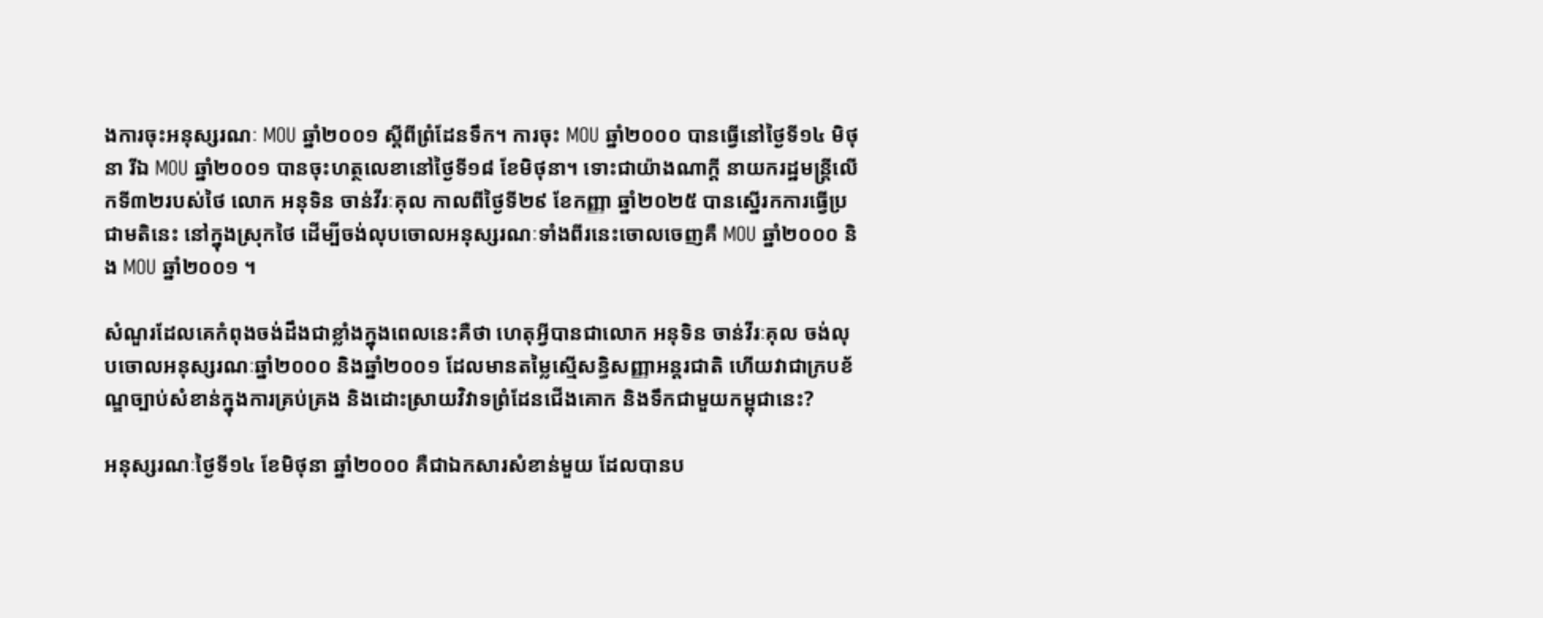ងការចុះអនុស្សរណៈ MOU ឆ្នាំ២០០១ ស្តីពីព្រំដែនទឹក។ ការចុះ MOU ឆ្នាំ២០០០ បានធ្វើនៅថ្ងៃទី១៤ មិថុនា រីឯ MOU ឆ្នាំ២០០១ បានចុះហត្ថលេខានៅថ្ងៃទី១៨ ខែមិថុនា។ ទោះជាយ៉ាងណាក្តី នាយករដ្ឋមន្ត្រីលើកទី៣២របស់ថៃ លោក អនុទិន ចាន់វីរៈគុល កាលពីថ្ងៃទី២៩ ខែកញ្ញា ឆ្នាំ២០២៥ បានស្នើរកការធ្វើប្រជាមតិនេះ នៅក្នុងស្រុកថៃ ដើម្បីចង់លុបចោលអនុស្សរណៈទាំងពីរនេះចោលចេញគឺ MOU ឆ្នាំ២០០០ និង MOU ឆ្នាំ២០០១ ។

សំណួរដែលគេកំពុងចង់ដឹងជាខ្លាំងក្នុងពេលនេះគឺថា ហេតុអ្វីបានជាលោក អនុទិន ចាន់វីរៈគុល ចង់លុបចោលអនុស្សរណៈឆ្នាំ២០០០ និងឆ្នាំ២០០១ ដែលមានតម្លៃស្មើសន្ធិសញ្ញាអន្តរជាតិ ហើយវាជាក្របខ័ណ្ឌច្បាប់សំខាន់ក្នុងការគ្រប់គ្រង និងដោះស្រាយវិវាទព្រំដែនជើងគោក និងទឹកជាមួយកម្ពុជានេះ?

អនុស្សរណៈថ្ងៃទី១៤ ខែមិថុនា ឆ្នាំ២០០០ គឺជាឯកសារសំខាន់មួយ ដែលបានប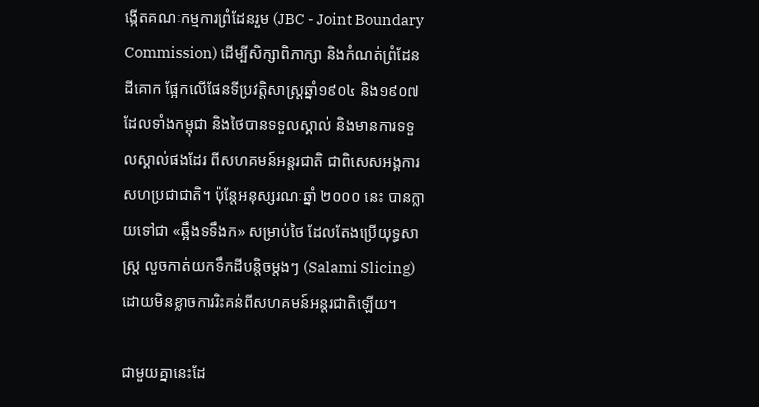ង្កើតគណៈកម្មការព្រំដែនរួម (JBC - Joint Boundary Commission) ដើម្បីសិក្សាពិភាក្សា និងកំណត់ព្រំដែនដីគោក ផ្អែកលើផែនទីប្រវត្តិសាស្ត្រឆ្នាំ១៩០៤ និង១៩០៧ ដែលទាំងកម្ពុជា និងថៃបានទទួលស្គាល់ និងមានការទទួលស្គាល់ផងដែរ ពីសហគមន៍អន្តរជាតិ ជាពិសេសអង្គការសហប្រជាជាតិ។ ប៉ុន្តែអនុស្សរណៈឆ្នាំ ២០០០ នេះ បានក្លាយទៅជា «ឆ្អឹងទទឹងក» សម្រាប់ថៃ ដែលតែងប្រើយុទ្ធសាស្ត្រ លួចកាត់យកទឹកដីបន្តិចម្តងៗ (Salami Slicing) ដោយមិនខ្លាចការរិះគន់ពីសហគមន៍អន្តរជាតិឡើយ។

ជាមួយគ្នានេះដែ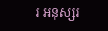រ អនុស្សរ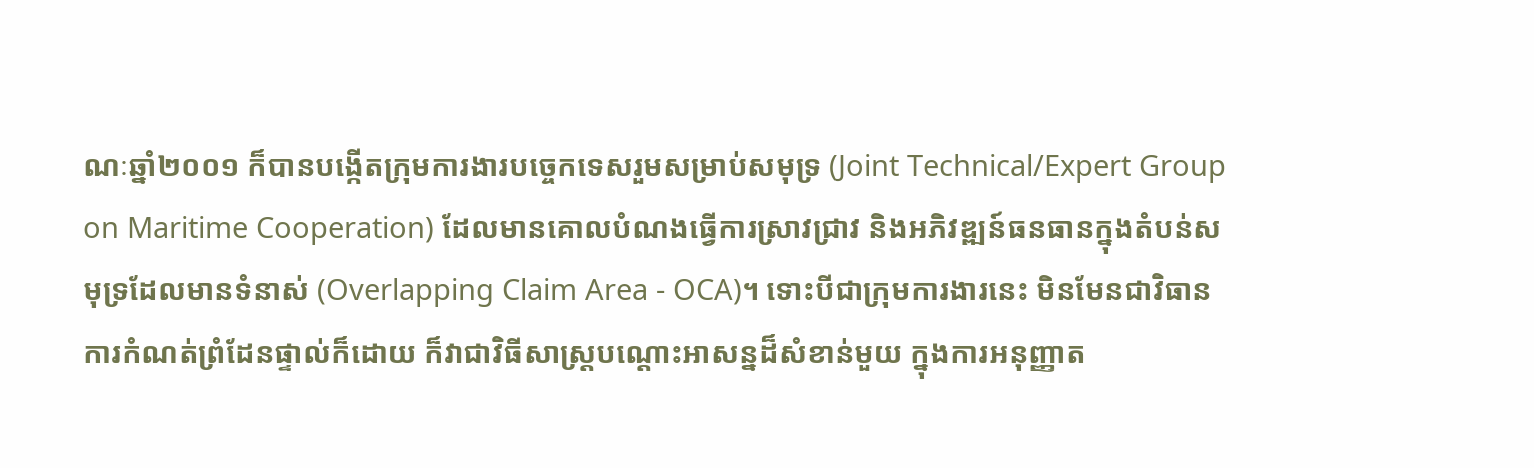ណៈឆ្នាំ២០០១ ក៏បានបង្កើតក្រុមការងារបច្ចេកទេសរួមសម្រាប់សមុទ្រ (Joint Technical/Expert Group on Maritime Cooperation) ដែលមានគោលបំណងធ្វើការស្រាវជ្រាវ និងអភិវឌ្ឍន៍ធនធានក្នុងតំបន់សមុទ្រដែលមានទំនាស់ (Overlapping Claim Area - OCA)។ ទោះបីជាក្រុមការងារនេះ មិនមែនជាវិធានការកំណត់ព្រំដែនផ្ទាល់ក៏ដោយ ក៏វាជាវិធីសាស្ត្របណ្តោះអាសន្នដ៏សំខាន់មួយ ក្នុងការអនុញ្ញាត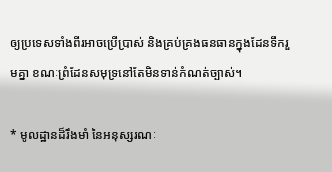ឲ្យប្រទេសទាំងពីរអាចប្រើប្រាស់ និងគ្រប់គ្រងធនធានក្នុងដែនទឹករួមគ្នា ខណៈព្រំដែនសមុទ្រនៅតែមិនទាន់កំណត់ច្បាស់។

* មូលដ្ឋានដ៏រឹងមាំ នៃអនុស្សរណៈ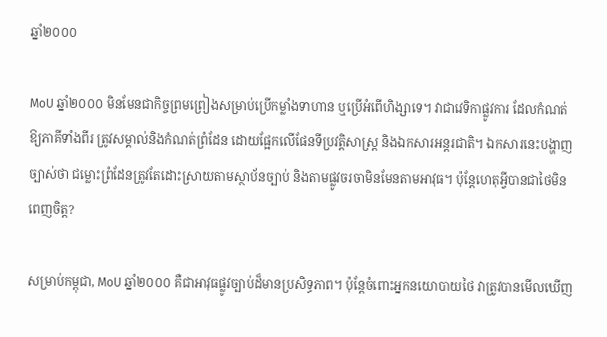ឆ្នាំ២០០០

MoU ឆ្នាំ២០០០ មិនមែនជាកិច្ចព្រមព្រៀងសម្រាប់ប្រើកម្លាំងទាហាន ឬប្រើអំពើហិង្សាទេ។ វាជាវេទិកាផ្លូវការ ដែលកំណត់ឱ្យភាគីទាំងពីរ ត្រូវសម្គាល់និងកំណត់ព្រំដែន ដោយផ្អែកលើផែនទីប្រវត្តិសាស្ត្រ និងឯកសារអន្តរជាតិ។ ឯកសារនេះបង្ហាញច្បាស់ថា ជម្លោះព្រំដែនត្រូវតែដោះស្រាយតាមស្ថាប័នច្បាប់ និងតាមផ្លូវចរចាមិនមែនតាមអាវុធ។ ប៉ុន្តែហេតុអ្វីបានជាថៃមិនពេញចិត្ត?

សម្រាប់កម្ពុជា, MoU ឆ្នាំ២០០០ គឺជាអាវុធផ្លូវច្បាប់ដ៏មានប្រសិទ្ធភាព។ ប៉ុន្តែចំពោះអ្នកនយោបាយថៃ វាត្រូវបានមើលឃើញ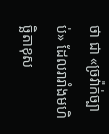ថា ជា «ច្រវ៉ាក់ច្បាប់» ដែលរារាំងមហិច្ឆិតាខុស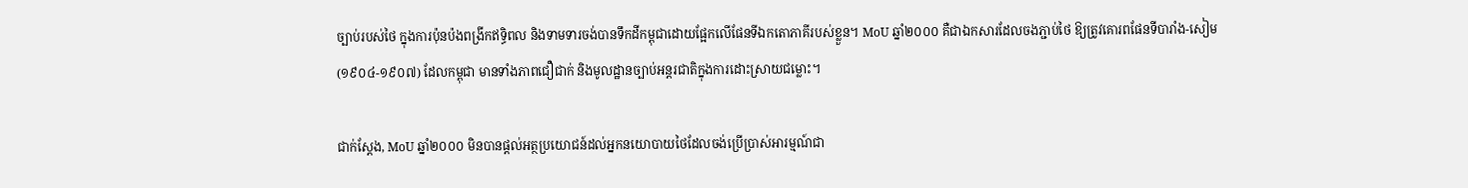ច្បាប់របស់ថៃ ក្នុងការប៉ុនប៉ងពង្រីកឥទ្ធិពល និងទាមទារចង់បានទឹកដីកម្ពុជាដោយផ្អែកលើផែនទីឯកតោភាគីរបស់ខ្លួន។ MoU ឆ្នាំ២០០០ គឺជាឯកសារដែលចងភ្ជាប់ថៃ ឱ្យត្រូវគោរពផែនទីបារាំង-សៀម (១៩០៤-១៩០៧) ដែលកម្ពុជា មានទាំងភាពជឿជាក់ និងមូលដ្ឋានច្បាប់អន្តរជាតិក្នុងការដោះស្រាយជម្លោះ។

ជាក់ស្តែង, MoU ឆ្នាំ២០០០ មិនបានផ្តល់អត្ថប្រយោជន៍ដល់អ្នកនយោបាយថៃដែលចង់ប្រើប្រាស់អារម្មណ៍ជា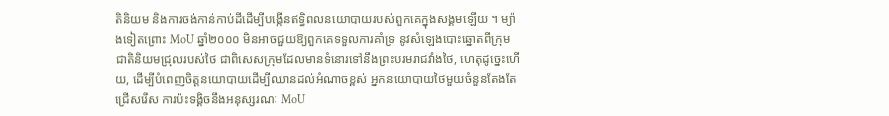តិនិយម និងការចង់កាន់កាប់ដីដើម្បីបង្កើនឥទ្ធិពលនយោបាយរបស់ពួកគេក្នុងសង្គមឡើយ ។ ម្យ៉ាងទៀតព្រោះ MoU ឆ្នាំ២០០០ មិនអាចជួយឱ្យពួកគេទទួលការគាំទ្រ នូវសំឡេងបោះឆ្នោតពីក្រុមជាតិនិយមជ្រុលរបស់ថៃ ជាពិសេសក្រុមដែលមានទំនោរទៅនឹងព្រះបរមរាជវាំងថៃ, ហេតុដូច្នេះហើយ, ដើម្បីបំពេញចិត្តនយោបាយដើម្បីឈានដល់អំណាចខ្ពស់ អ្នកនយោបាយថៃមួយចំនួនតែងតែជ្រើសរើស ការប៉ះទង្គិចនឹងអនុស្សរណៈ MoU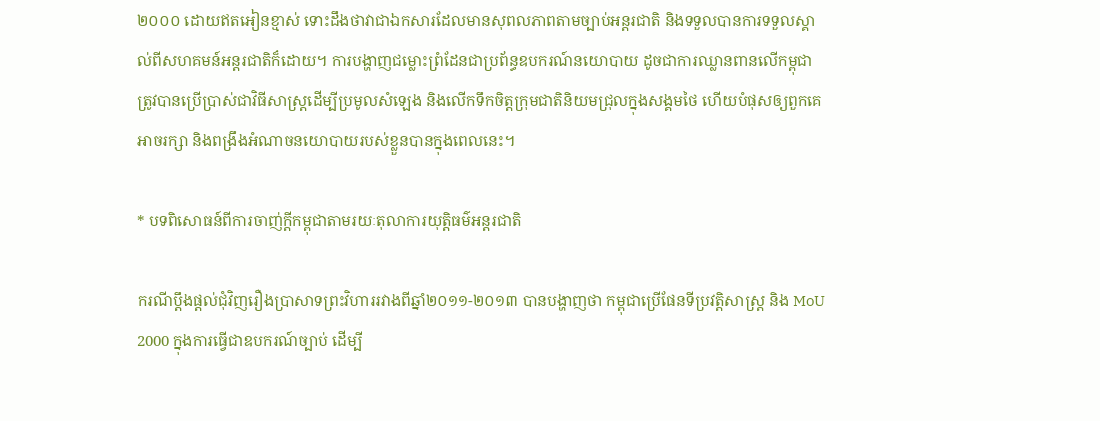២០០០ ដោយឥតអៀនខ្មាស់ ទោះដឹងថាវាជាឯកសារដែលមានសុពលភាពតាមច្បាប់អន្តរជាតិ និងទទួលបានការទទួលស្គាល់ពីសហគមន៍អន្តរជាតិក៏ដោយ។ ការបង្ហាញជម្លោះព្រំដែនជាប្រព័ន្ធឧបករណ៍នយោបាយ ដូចជាការឈ្លានពានលើកម្ពុជា ត្រូវបានប្រើប្រាស់ជាវិធីសាស្ត្រដើម្បីប្រមូលសំឡេង និងលើកទឹកចិត្តក្រុមជាតិនិយមជ្រុលក្នុងសង្គមថៃ ហើយបំផុសឲ្យពួកគេអាចរក្សា និងពង្រឹងអំណាចនយោបាយរបស់ខ្លួនបានក្នុងពេលនេះ។

* បទពិសោធន៍ពីការចាញ់ក្តីកម្ពុជាតាមរយៈតុលាការយុត្តិធម៌អន្តរជាតិ

ករណីប្តឹងផ្តល់ជុំវិញរឿងប្រាសាទព្រះវិហាររវាងពីឆ្នាំ២០១១-២០១៣ បានបង្ហាញថា កម្ពុជាប្រើផែនទីប្រវត្តិសាស្ត្រ និង MoU 2000 ក្នុងការធ្វើជាឧបករណ៍ច្បាប់ ដើម្បី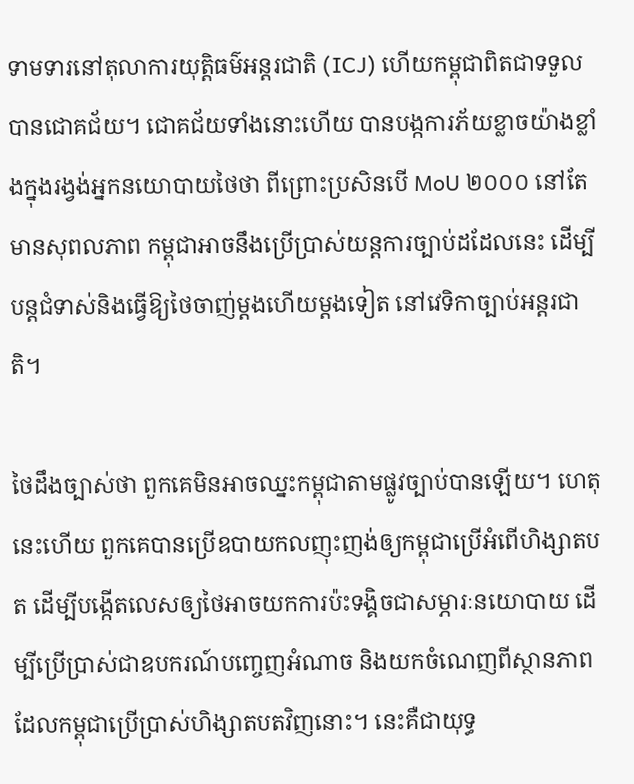ទាមទារនៅតុលាការយុត្តិធម៌អន្តរជាតិ (ICJ) ហើយកម្ពុជាពិតជាទទួលបានជោគជ័យ។ ជោគជ័យទាំងនោះហើយ បានបង្កការភ័យខ្លាចយ៉ាងខ្លាំងក្នុងរង្វង់អ្នកនយោបាយថៃថា ពីព្រោះប្រសិនបើ MoU ២០០០ នៅតែមានសុពលភាព កម្ពុជាអាចនឹងប្រើប្រាស់យន្តការច្បាប់ដដែលនេះ ដើម្បីបន្តជំទាស់និងធ្វើឱ្យថៃចាញ់ម្តងហើយម្តងទៀត នៅវេទិកាច្បាប់អន្តរជាតិ។

ថៃដឹងច្បាស់ថា ពួកគេមិនអាចឈ្នះកម្ពុជាតាមផ្លូវច្បាប់បានឡើយ។ ហេតុនេះហើយ ពួកគេបានប្រើឧបាយកលញុះញង់ឲ្យកម្ពុជាប្រើអំពើហិង្សាតបត ដើម្បីបង្កើតលេសឲ្យថៃអាចយកការប៉ះទង្គិចជាសម្ភារៈនយោបាយ ដើម្បីប្រើប្រាស់ជាឧបករណ៍បញ្ចេញអំណាច និងយកចំណេញពីស្ថានភាពដែលកម្ពុជាប្រើប្រាស់ហិង្សាតបតវិញនោះ។ នេះគឺជាយុទ្ធ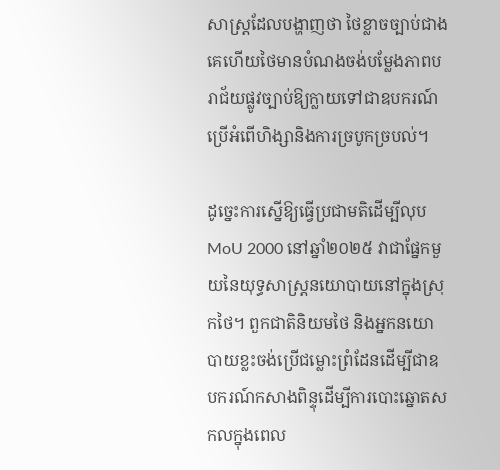សាស្ត្រដែលបង្ហាញថា ថៃខ្លាចច្បាប់ជាងគេហើយថៃមានបំណងចង់បម្លែងភាពបរាជ័យផ្លូវច្បាប់ឱ្យក្លាយទៅជាឧបករណ៍ប្រើអំពើហិង្សានិងការច្របូកច្របល់។

ដូច្នេះការស្នើឱ្យធ្វើប្រជាមតិដើម្បីលុប MoU 2000 នៅឆ្នាំ២០២៥ វាជាផ្នែកមួយនៃយុទ្ធសាស្ត្រនយោបាយនៅក្នុងស្រុកថៃ។ ពួកជាតិនិយមថៃ និងអ្នកនយោបាយខ្លះចង់ប្រើជម្លោះព្រំដែនដើម្បីជាឧបករណ៍កសាងពិន្ទុដើម្បីការបោះឆ្នោតសកលក្នុងពេល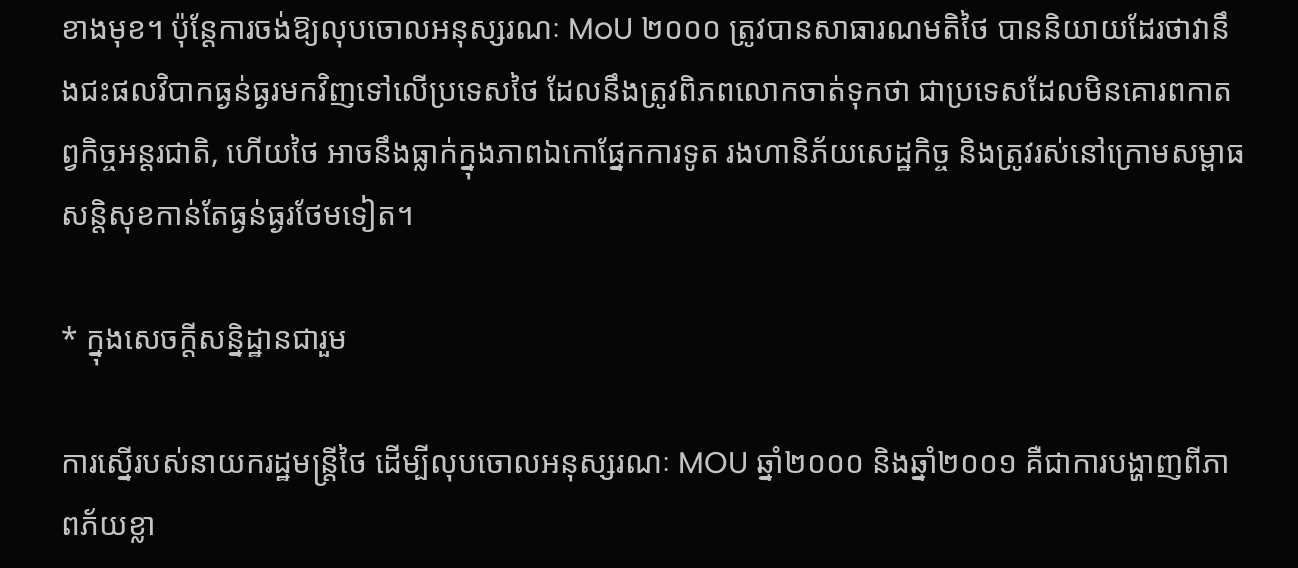ខាងមុខ។ ប៉ុន្តែការចង់ឱ្យលុបចោលអនុស្សរណៈ MoU ២០០០ ត្រូវបានសាធារណមតិថៃ បាននិយាយដែរថាវានឹងជះផលវិបាកធ្ងន់ធ្ងរមកវិញទៅលើប្រទេសថៃ ដែលនឹងត្រូវពិភពលោកចាត់ទុកថា ជាប្រទេសដែលមិនគោរពកាតព្វកិច្ចអន្តរជាតិ, ហើយថៃ អាចនឹងធ្លាក់ក្នុងភាពឯកោផ្នែកការទូត រងហានិភ័យសេដ្ឋកិច្ច និងត្រូវរស់នៅក្រោមសម្ពាធសន្តិសុខកាន់តែធ្ងន់ធ្ងរថែមទៀត។

* ក្នុងសេចក្តីសន្និដ្ឋានជារួម

ការស្នើរបស់នាយករដ្ឋមន្ត្រីថៃ ដើម្បីលុបចោលអនុស្សរណៈ MOU ឆ្នាំ២០០០ និងឆ្នាំ២០០១ គឺជាការបង្ហាញពីភាពភ័យខ្លា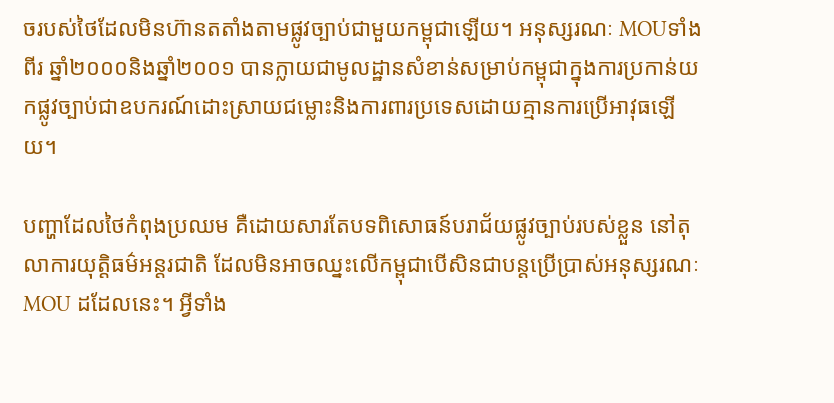ចរបស់ថៃដែលមិនហ៊ានតតាំងតាមផ្លូវច្បាប់ជាមួយកម្ពុជាឡើយ។ អនុស្សរណៈ MOUទាំងពីរ ឆ្នាំ២០០០និងឆ្នាំ២០០១ បានក្លាយជាមូលដ្ឋានសំខាន់សម្រាប់កម្ពុជាក្នុងការប្រកាន់យកផ្លូវច្បាប់ជាឧបករណ៍ដោះស្រាយជម្លោះនិងការពារប្រទេសដោយគ្មានការប្រើអាវុធឡើយ។

បញ្ហាដែលថៃកំពុងប្រឈម គឺដោយសារតែបទពិសោធន៍បរាជ័យផ្លូវច្បាប់របស់ខ្លួន នៅតុលាការយុត្តិធម៌អន្តរជាតិ ដែលមិនអាចឈ្នះលើកម្ពុជាបើសិនជាបន្តប្រើប្រាស់អនុស្សរណៈ MOU ដដែលនេះ។ អ្វីទាំង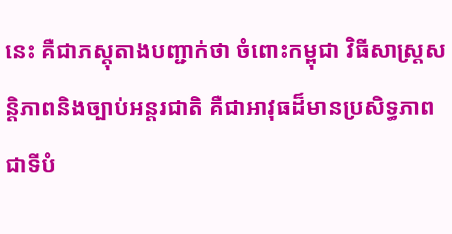នេះ គឺជាភស្តុតាងបញ្ជាក់ថា ចំពោះកម្ពុជា វិធីសាស្ត្រសន្តិភាពនិងច្បាប់អន្តរជាតិ គឺជាអាវុធដ៏មានប្រសិទ្ធភាពជាទីបំ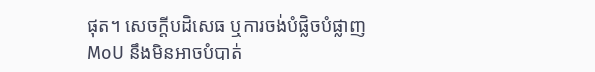ផុត។ សេចក្តីបដិសេធ ឬការចង់បំផ្លិចបំផ្លាញ MoU នឹងមិនអាចបំបាត់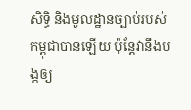សិទ្ធិ និងមូលដ្ឋានច្បាប់របស់កម្ពុជាបានឡើយ ប៉ុន្តែវានឹងបង្កឲ្យ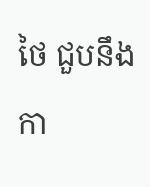ថៃ ជួបនឹងកា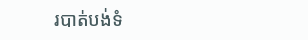របាត់បង់ទំ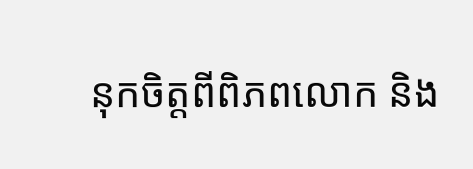នុកចិត្តពីពិភពលោក និង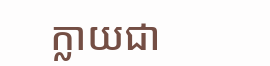ក្លាយជា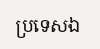ប្រទេសឯ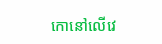កោនៅលើវេ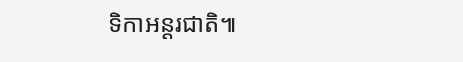ទិកាអន្តរជាតិ៕